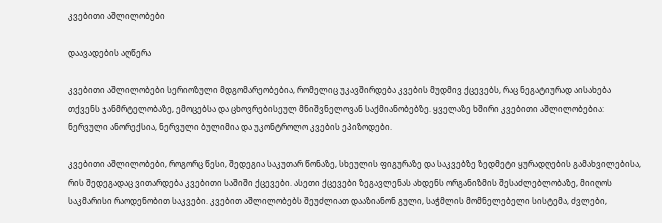კვებითი აშლილობები

დაავადების აღწერა

კვებითი აშლილობები სერიოზული მდგომარეობებია, რომელიც უკავშირდება კვების მუდმივ ქცევებს, რაც ნეგატიურად აისახება თქვენს ჯანმრტელობაზე, ემოცებსა და ცხოვრებისეულ მნიშვნელოვან საქმიანობებზე. ყველაზე ხშირი კვებითი აშლილობებია: ნერვული ანორექსია, ნერვული ბულიმია და უკონტროლო კვების ეპიზოდები.

კვებითი აშლილობები, როგორც წესი, შედეგია საკუთარ წონაზე, სხეულის ფიგურაზე და საკვებზე ზედმეტი ყურადღების გამახვილებისა, რის შედეგადაც ვითარდება კვებითი საშიში ქცევები. ასეთი ქცევები ზეგავლენას ახდენს ორგანიზმის შესაძლებლობაზე, მიიღოს საკმარისი რაოდენობით საკვები. კვებით აშლილობებს შეუძლიათ დააზიანონ გული, საჭმლის მომნელებელი სისტემა, ძვლები,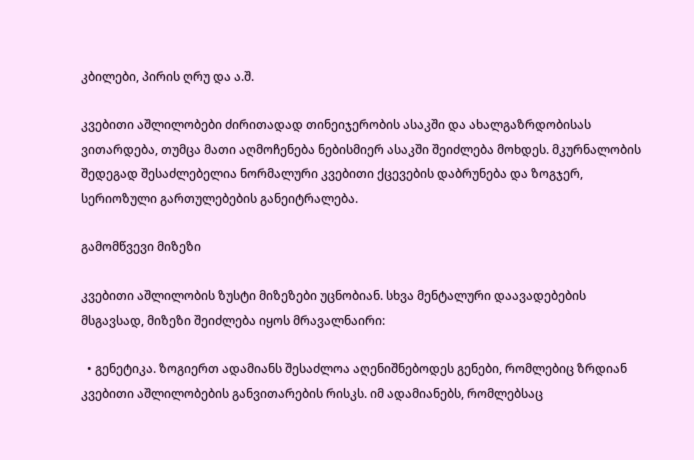კბილები, პირის ღრუ და ა.შ.

კვებითი აშლილობები ძირითადად თინეიჯერობის ასაკში და ახალგაზრდობისას ვითარდება, თუმცა მათი აღმოჩენება ნებისმიერ ასაკში შეიძლება მოხდეს. მკურნალობის შედეგად შესაძლებელია ნორმალური კვებითი ქცევების დაბრუნება და ზოგჯერ, სერიოზული გართულებების განეიტრალება.

გამომწვევი მიზეზი

კვებითი აშლილობის ზუსტი მიზეზები უცნობიან. სხვა მენტალური დაავადებების მსგავსად, მიზეზი შეიძლება იყოს მრავალნაირი:

  • გენეტიკა. ზოგიერთ ადამიანს შესაძლოა აღენიშნებოდეს გენები, რომლებიც ზრდიან კვებითი აშლილობების განვითარების რისკს. იმ ადამიანებს, რომლებსაც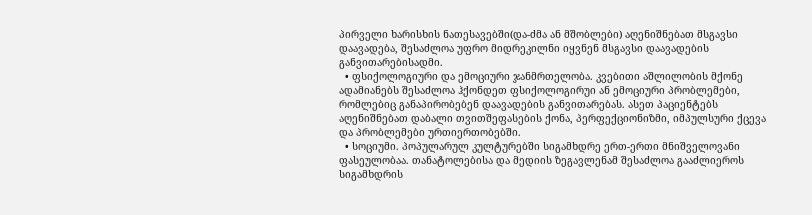პირველი ხარისხის ნათესავებში(და-ძმა ან მშობლები) აღენიშნებათ მსგავსი დაავადება, შესაძლოა უფრო მიდრეკილნი იყვნენ მსგავსი დაავადების განვითარებისადმი.
  • ფსიქოლოგიური და ემოციური ჯანმრთელობა. კვებითი აშლილობის მქონე ადამიანებს შესაძლოა ჰქონდეთ ფსიქოლოგირუი ან ემოციური პრობლემები, რომლებიც განაპირობებენ დაავადების განვითარებას. ასეთ პაციენტებს აღენიშნებათ დაბალი თვითშეფასების ქონა, პერფექციონიზმი, იმპულსური ქცევა და პრობლემები ურთიერთობებში.
  • სოციუმი. პოპულარულ კულტურებში სიგამხდრე ერთ-ერთი მნიშველოვანი ფასეულობაა. თანატოლებისა და მედიის ზეგავლენამ შესაძლოა გააძლიეროს სიგამხდრის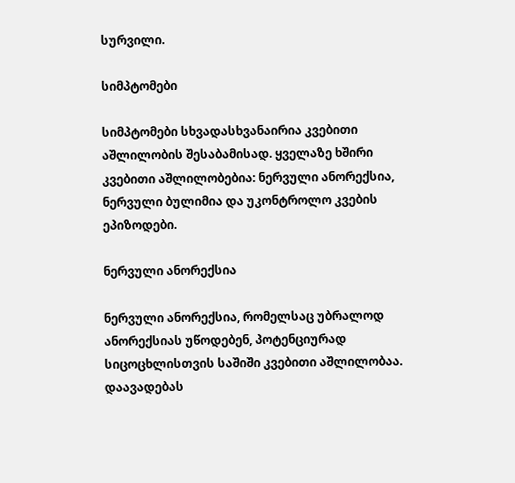სურვილი.

სიმპტომები

სიმპტომები სხვადასხვანაირია კვებითი აშლილობის შესაბამისად. ყველაზე ხშირი კვებითი აშლილობებია: ნერვული ანორექსია, ნერვული ბულიმია და უკონტროლო კვების ეპიზოდები.

ნერვული ანორექსია

ნერვული ანორექსია, რომელსაც უბრალოდ ანორექსიას უწოდებენ, პოტენციურად სიცოცხლისთვის საშიში კვებითი აშლილობაა. დაავადებას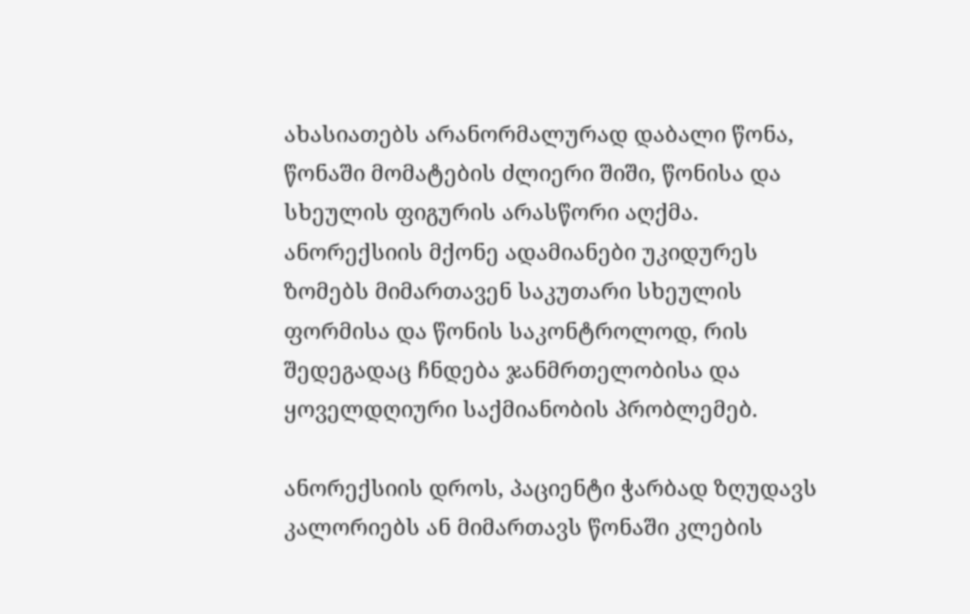ახასიათებს არანორმალურად დაბალი წონა, წონაში მომატების ძლიერი შიში, წონისა და სხეულის ფიგურის არასწორი აღქმა. ანორექსიის მქონე ადამიანები უკიდურეს ზომებს მიმართავენ საკუთარი სხეულის ფორმისა და წონის საკონტროლოდ, რის შედეგადაც ჩნდება ჯანმრთელობისა და ყოველდღიური საქმიანობის პრობლემებ.

ანორექსიის დროს, პაციენტი ჭარბად ზღუდავს კალორიებს ან მიმართავს წონაში კლების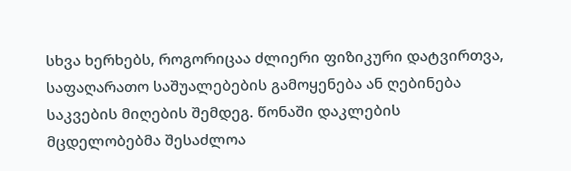სხვა ხერხებს, როგორიცაა ძლიერი ფიზიკური დატვირთვა, საფაღარათო საშუალებების გამოყენება ან ღებინება საკვების მიღების შემდეგ. წონაში დაკლების მცდელობებმა შესაძლოა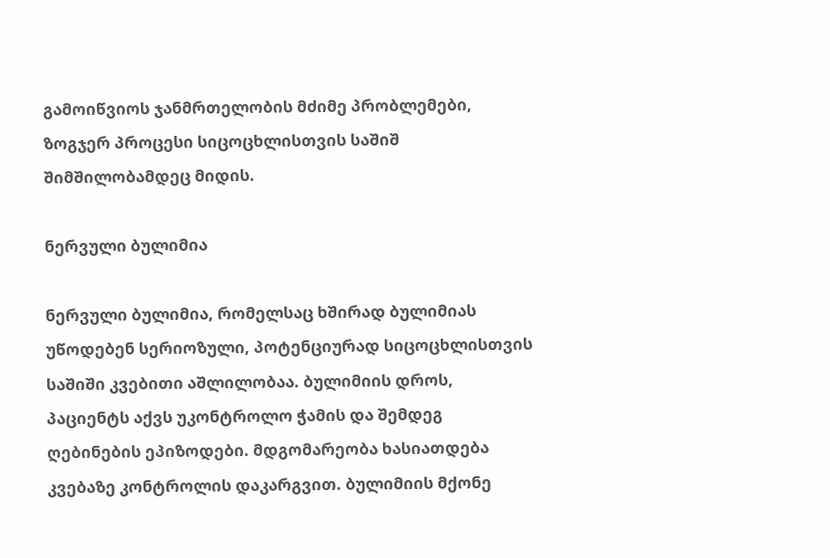გამოიწვიოს ჯანმრთელობის მძიმე პრობლემები, ზოგჯერ პროცესი სიცოცხლისთვის საშიშ შიმშილობამდეც მიდის.

ნერვული ბულიმია

ნერვული ბულიმია, რომელსაც ხშირად ბულიმიას უწოდებენ სერიოზული, პოტენციურად სიცოცხლისთვის საშიში კვებითი აშლილობაა. ბულიმიის დროს, პაციენტს აქვს უკონტროლო ჭამის და შემდეგ ღებინების ეპიზოდები. მდგომარეობა ხასიათდება კვებაზე კონტროლის დაკარგვით. ბულიმიის მქონე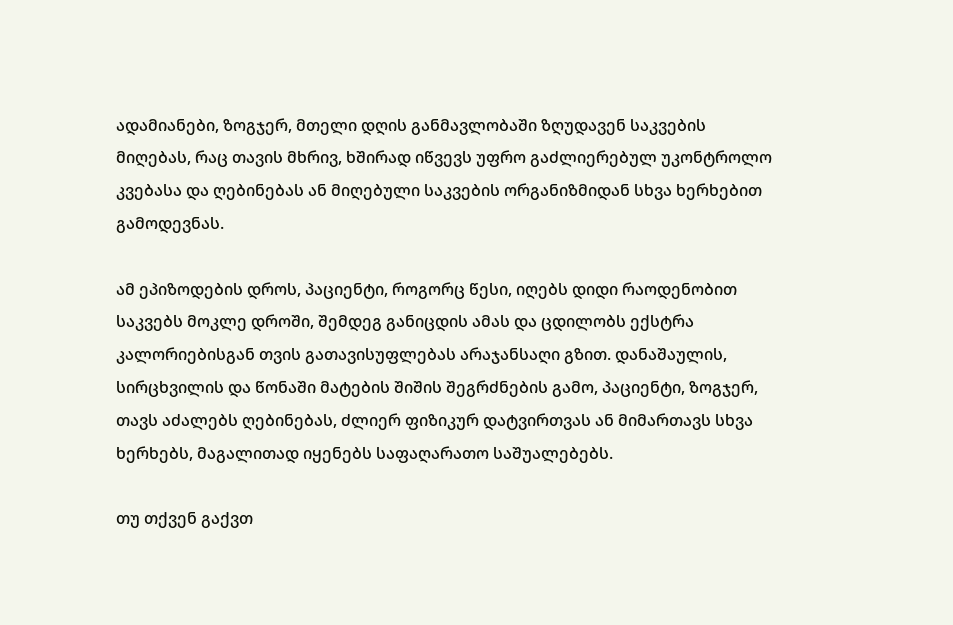ადამიანები, ზოგჯერ, მთელი დღის განმავლობაში ზღუდავენ საკვების მიღებას, რაც თავის მხრივ, ხშირად იწვევს უფრო გაძლიერებულ უკონტროლო კვებასა და ღებინებას ან მიღებული საკვების ორგანიზმიდან სხვა ხერხებით გამოდევნას.

ამ ეპიზოდების დროს, პაციენტი, როგორც წესი, იღებს დიდი რაოდენობით საკვებს მოკლე დროში, შემდეგ განიცდის ამას და ცდილობს ექსტრა კალორიებისგან თვის გათავისუფლებას არაჯანსაღი გზით. დანაშაულის, სირცხვილის და წონაში მატების შიშის შეგრძნების გამო, პაციენტი, ზოგჯერ, თავს აძალებს ღებინებას, ძლიერ ფიზიკურ დატვირთვას ან მიმართავს სხვა ხერხებს, მაგალითად იყენებს საფაღარათო საშუალებებს.

თუ თქვენ გაქვთ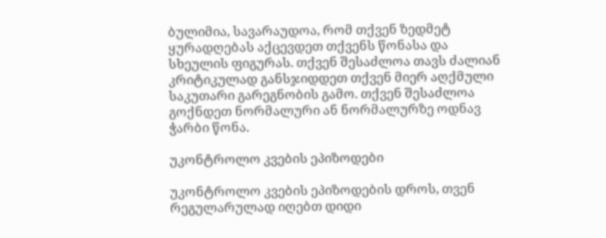ბულიმია, სავარაუდოა, რომ თქვენ ზედმეტ ყურადღებას აქცევდეთ თქვენს წონასა და სხეულის ფიგურას. თქვენ შესაძლოა თავს ძალიან კრიტიკულად განსჯიდდეთ თქვენ მიერ აღქმული საკუთარი გარეგნობის გამო. თქვენ შესაძლოა გოქნდეთ ნორმალური ან ნორმალურზე ოდნავ ჭარბი წონა.

უკონტროლო კვების ეპიზოდები

უკონტროლო კვების ეპიზოდების დროს, თვენ რეგულარულად იღებთ დიდი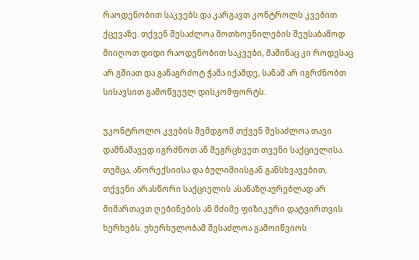რაოდენობით საკვებს და კარგავთ კონტროლს კვებით ქცევაზე. თქვენ შესაძლოა მოთხოვნილების შეუსაბამოდ მიიღოთ დიდი რაოდენობით საკვები, მაშინაც კი როდესაც არ გშიათ და განაგრძოტ ჭამა იქამდე, სანამ არ იგრძნობთ სისავსით გამოწვეულ დისკომფორტს.

უკონტროლო კვების შემდგომ თქვენ შესაძლოა თავი დამნაშავედ იგრძნოთ ან შეგრცხვეთ თვენი საქციელისა. თუმცა, ანორექსიისა და ბულიმიისგან განსხვავებით, თქვენი არასწორი საქციელის ასანაზღაურებლად არ მიმართავთ ღებინების ან მძიმე ფიზიკური დატვირთვის ხერხებს. უხერხულობამ შესაძლოა გამოიწვიოს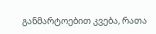განმარტოებით კვება, რათა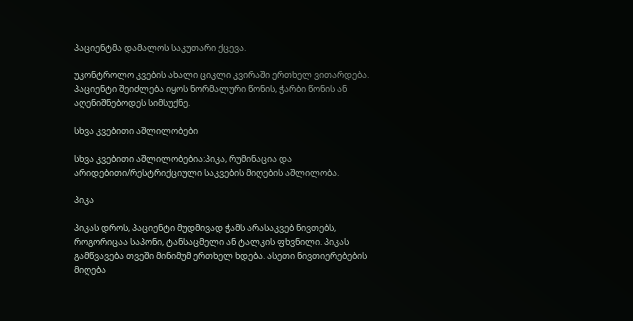პაციენტმა დამალოს საკუთარი ქცევა.

უკონტროლო კვების ახალი ციკლი კვირაში ერთხელ ვითარდება. პაციენტი შეიძლება იყოს ნორმალური წონის, ჭარბი წონის ან აღენიშნებოდეს სიმსუქნე.

სხვა კვებითი აშლილობები

სხვა კვებითი აშლილობებია:პიკა, რუმინაცია და არიდებითი/რესტრიქციული საკვების მიღების აშლილობა.

პიკა

პიკას დროს, პაციენტი მუდმივად ჭამს არასაკვებ ნივთებს, როგორიცაა საპონი, ტანსაცმელი ან ტალკის ფხვნილი. პიკას გამწვავება თვეში მინიმუმ ერთხელ ხდება. ასეთი ნივთიერებების მიღება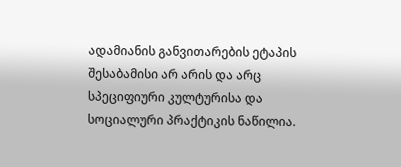ადამიანის განვითარების ეტაპის შესაბამისი არ არის და არც სპეციფიური კულტურისა და სოციალური პრაქტიკის ნაწილია.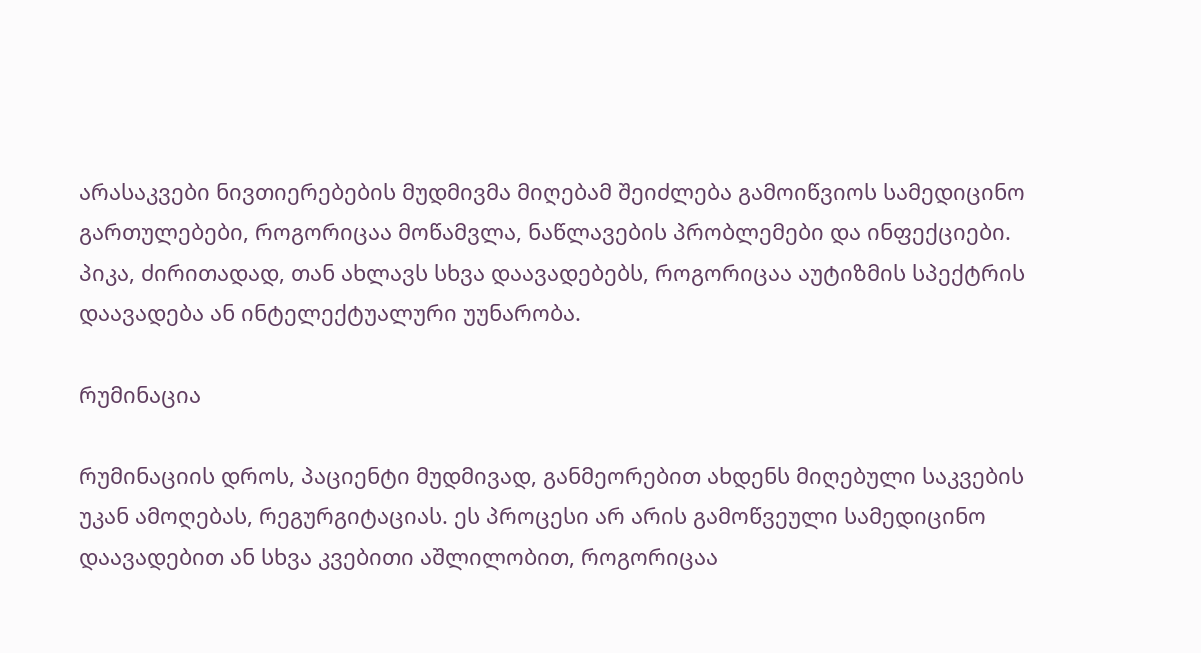არასაკვები ნივთიერებების მუდმივმა მიღებამ შეიძლება გამოიწვიოს სამედიცინო გართულებები, როგორიცაა მოწამვლა, ნაწლავების პრობლემები და ინფექციები. პიკა, ძირითადად, თან ახლავს სხვა დაავადებებს, როგორიცაა აუტიზმის სპექტრის დაავადება ან ინტელექტუალური უუნარობა.

რუმინაცია

რუმინაციის დროს, პაციენტი მუდმივად, განმეორებით ახდენს მიღებული საკვების უკან ამოღებას, რეგურგიტაციას. ეს პროცესი არ არის გამოწვეული სამედიცინო დაავადებით ან სხვა კვებითი აშლილობით, როგორიცაა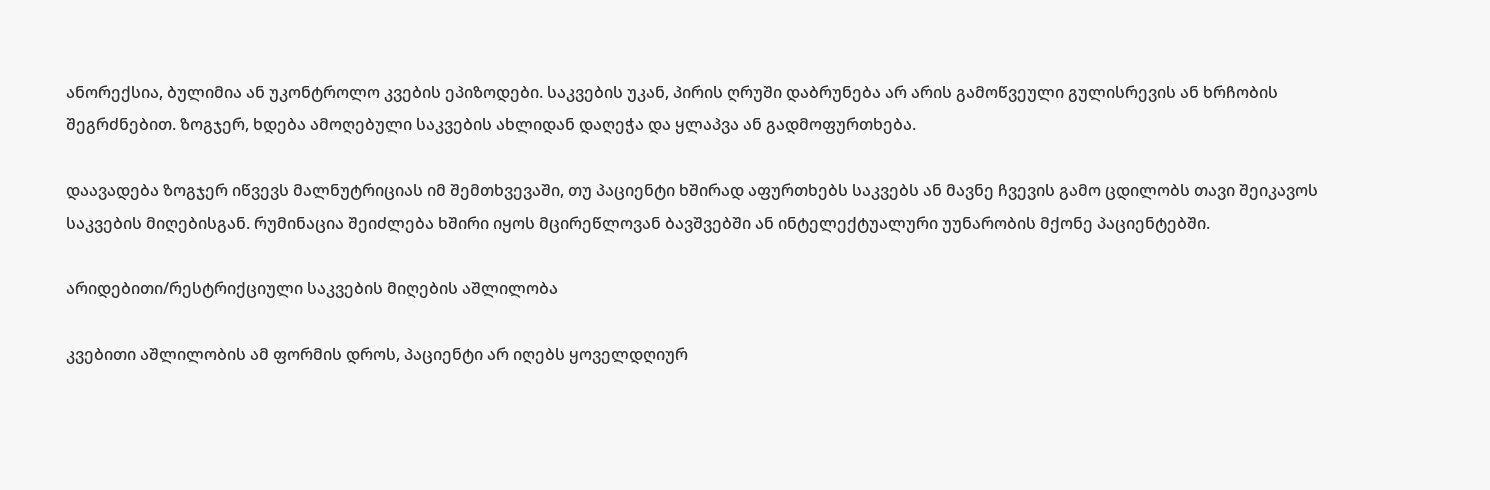ანორექსია, ბულიმია ან უკონტროლო კვების ეპიზოდები. საკვების უკან, პირის ღრუში დაბრუნება არ არის გამოწვეული გულისრევის ან ხრჩობის შეგრძნებით. ზოგჯერ, ხდება ამოღებული საკვების ახლიდან დაღეჭა და ყლაპვა ან გადმოფურთხება.

დაავადება ზოგჯერ იწვევს მალნუტრიციას იმ შემთხვევაში, თუ პაციენტი ხშირად აფურთხებს საკვებს ან მავნე ჩვევის გამო ცდილობს თავი შეიკავოს საკვების მიღებისგან. რუმინაცია შეიძლება ხშირი იყოს მცირეწლოვან ბავშვებში ან ინტელექტუალური უუნარობის მქონე პაციენტებში.

არიდებითი/რესტრიქციული საკვების მიღების აშლილობა

კვებითი აშლილობის ამ ფორმის დროს, პაციენტი არ იღებს ყოველდღიურ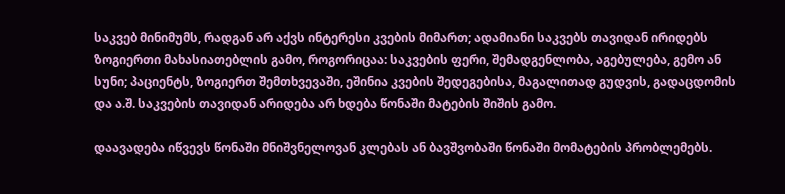საკვებ მინიმუმს, რადგან არ აქვს ინტერესი კვების მიმართ; ადამიანი საკვებს თავიდან ირიდებს ზოგიერთი მახასიათებლის გამო, როგორიცაა: საკვების ფერი, შემადგენლობა, აგებულება, გემო ან სუნი; პაციენტს, ზოგიერთ შემთხვევაში, ეშინია კვების შედეგებისა, მაგალითად გუდვის, გადაცდომის და ა.შ. საკვების თავიდან არიდება არ ხდება წონაში მატების შიშის გამო.

დაავადება იწვევს წონაში მნიშვნელოვან კლებას ან ბავშვობაში წონაში მომატების პრობლემებს.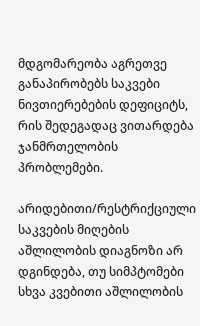მდგომარეობა აგრეთვე განაპირობებს საკვები ნივთიერებების დეფიციტს, რის შედეგადაც ვითარდება ჯანმრთელობის პრობლემები.

არიდებითი/რესტრიქციული საკვების მიღების აშლილობის დიაგნოზი არ დგინდება, თუ სიმპტომები სხვა კვებითი აშლილობის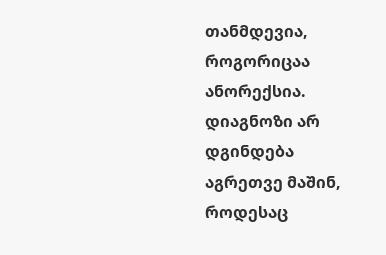თანმდევია, როგორიცაა ანორექსია. დიაგნოზი არ დგინდება აგრეთვე მაშინ, როდესაც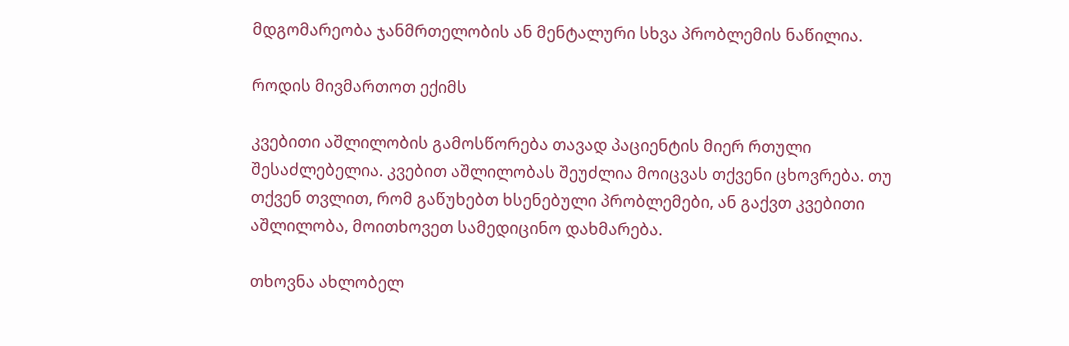მდგომარეობა ჯანმრთელობის ან მენტალური სხვა პრობლემის ნაწილია.

როდის მივმართოთ ექიმს

კვებითი აშლილობის გამოსწორება თავად პაციენტის მიერ რთული შესაძლებელია. კვებით აშლილობას შეუძლია მოიცვას თქვენი ცხოვრება. თუ თქვენ თვლით, რომ გაწუხებთ ხსენებული პრობლემები, ან გაქვთ კვებითი აშლილობა, მოითხოვეთ სამედიცინო დახმარება.

თხოვნა ახლობელ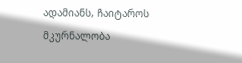ადამიანს, ჩაიტაროს მკურნალობა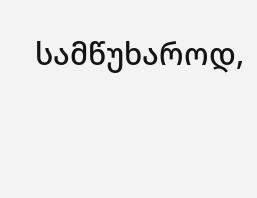სამწუხაროდ,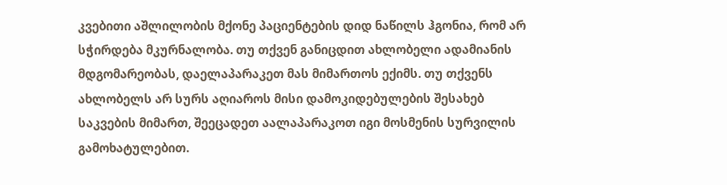კვებითი აშლილობის მქონე პაციენტების დიდ ნაწილს ჰგონია, რომ არ სჭირდება მკურნალობა. თუ თქვენ განიცდით ახლობელი ადამიანის მდგომარეობას, დაელაპარაკეთ მას მიმართოს ექიმს. თუ თქვენს ახლობელს არ სურს აღიაროს მისი დამოკიდებულების შესახებ საკვების მიმართ, შეეცადეთ აალაპარაკოთ იგი მოსმენის სურვილის გამოხატულებით.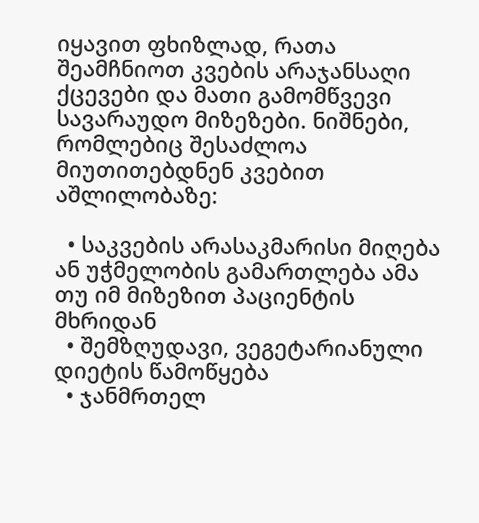იყავით ფხიზლად, რათა შეამჩნიოთ კვების არაჯანსაღი ქცევები და მათი გამომწვევი სავარაუდო მიზეზები. ნიშნები, რომლებიც შესაძლოა მიუთითებდნენ კვებით აშლილობაზე:

  • საკვების არასაკმარისი მიღება ან უჭმელობის გამართლება ამა თუ იმ მიზეზით პაციენტის მხრიდან
  • შემზღუდავი, ვეგეტარიანული დიეტის წამოწყება
  • ჯანმრთელ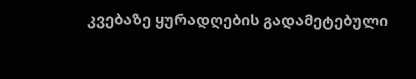კვებაზე ყურადღების გადამეტებული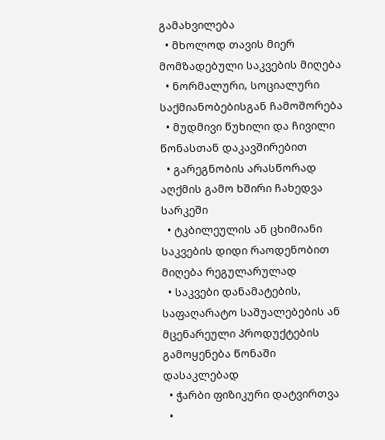გამახვილება
  • მხოლოდ თავის მიერ მომზადებული საკვების მიღება
  • ნორმალური, სოციალური საქმიანობებისგან ჩამოშორება
  • მუდმივი წუხილი და ჩივილი წონასთან დაკავშირებით
  • გარეგნობის არასწორად აღქმის გამო ხშირი ჩახედვა სარკეში
  • ტკბილეულის ან ცხიმიანი საკვების დიდი რაოდენობით მიღება რეგულარულად
  • საკვები დანამატების, საფაღარატო საშუალებების ან მცენარეული პროდუქტების გამოყენება წონაში დასაკლებად
  • ჭარბი ფიზიკური დატვირთვა
  •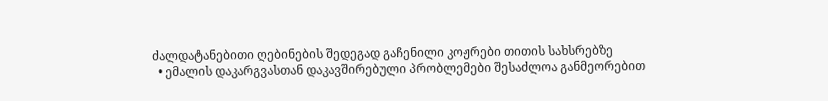ძალდატანებითი ღებინების შედეგად გაჩენილი კოჟრები თითის სახსრებზე
  • ემალის დაკარგვასთან დაკავშირებული პრობლემები შესაძლოა განმეორებით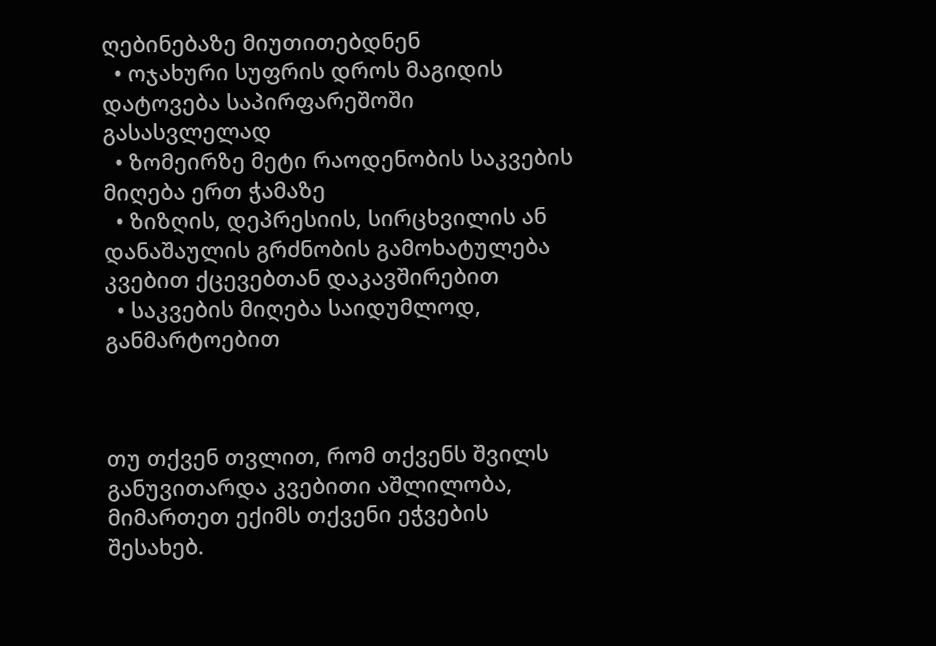ღებინებაზე მიუთითებდნენ
  • ოჯახური სუფრის დროს მაგიდის დატოვება საპირფარეშოში გასასვლელად
  • ზომეირზე მეტი რაოდენობის საკვების მიღება ერთ ჭამაზე
  • ზიზღის, დეპრესიის, სირცხვილის ან დანაშაულის გრძნობის გამოხატულება კვებით ქცევებთან დაკავშირებით
  • საკვების მიღება საიდუმლოდ, განმარტოებით



თუ თქვენ თვლით, რომ თქვენს შვილს განუვითარდა კვებითი აშლილობა, მიმართეთ ექიმს თქვენი ეჭვების შესახებ.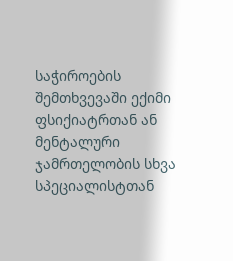საჭიროების შემთხვევაში ექიმი ფსიქიატრთან ან მენტალური ჯამრთელობის სხვა სპეციალისტთან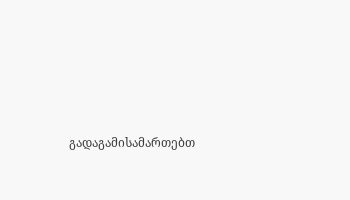გადაგამისამართებთ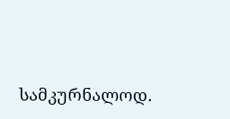სამკურნალოდ.